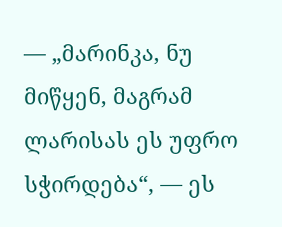— „მარინკა, ნუ მიწყენ, მაგრამ ლარისას ეს უფრო სჭირდება“, — ეს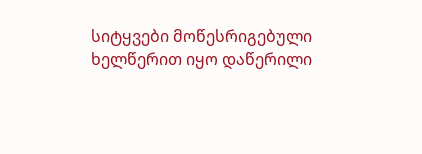სიტყვები მოწესრიგებული ხელწერით იყო დაწერილი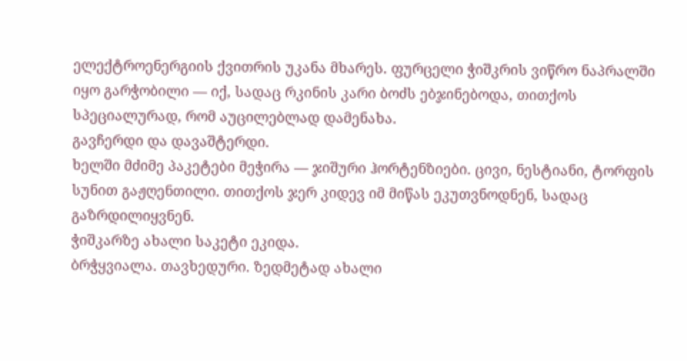ელექტროენერგიის ქვითრის უკანა მხარეს. ფურცელი ჭიშკრის ვიწრო ნაპრალში იყო გარჭობილი — იქ, სადაც რკინის კარი ბოძს ებჯინებოდა, თითქოს სპეციალურად, რომ აუცილებლად დამენახა.
გავჩერდი და დავაშტერდი.
ხელში მძიმე პაკეტები მეჭირა — ჯიშური ჰორტენზიები. ცივი, ნესტიანი, ტორფის სუნით გაჟღენთილი. თითქოს ჯერ კიდევ იმ მიწას ეკუთვნოდნენ, სადაც გაზრდილიყვნენ.
ჭიშკარზე ახალი საკეტი ეკიდა.
ბრჭყვიალა. თავხედური. ზედმეტად ახალი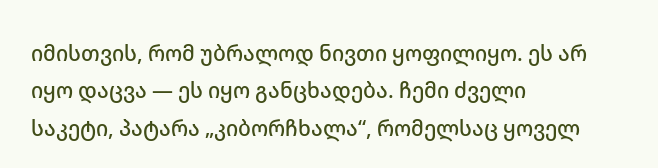იმისთვის, რომ უბრალოდ ნივთი ყოფილიყო. ეს არ იყო დაცვა — ეს იყო განცხადება. ჩემი ძველი საკეტი, პატარა „კიბორჩხალა“, რომელსაც ყოველ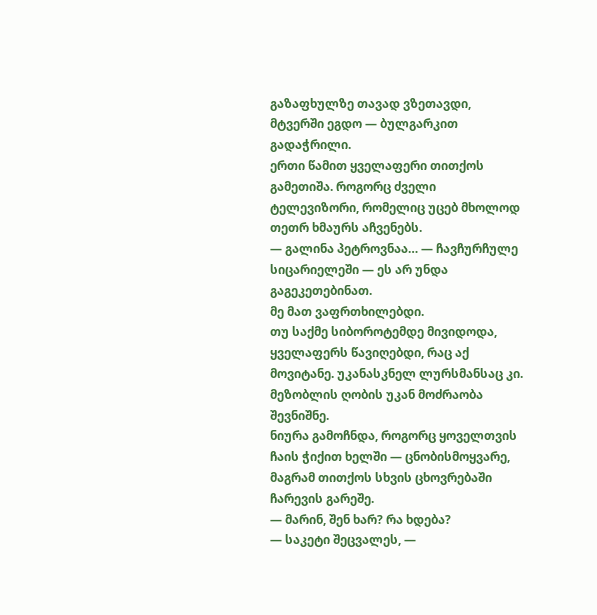გაზაფხულზე თავად ვზეთავდი, მტვერში ეგდო — ბულგარკით გადაჭრილი.
ერთი წამით ყველაფერი თითქოს გამეთიშა. როგორც ძველი ტელევიზორი, რომელიც უცებ მხოლოდ თეთრ ხმაურს აჩვენებს.
— გალინა პეტროვნაა… — ჩავჩურჩულე სიცარიელეში — ეს არ უნდა გაგეკეთებინათ.
მე მათ ვაფრთხილებდი.
თუ საქმე სიბოროტემდე მივიდოდა, ყველაფერს წავიღებდი, რაც აქ მოვიტანე. უკანასკნელ ლურსმანსაც კი.
მეზობლის ღობის უკან მოძრაობა შევნიშნე.
ნიურა გამოჩნდა, როგორც ყოველთვის ჩაის ჭიქით ხელში — ცნობისმოყვარე, მაგრამ თითქოს სხვის ცხოვრებაში ჩარევის გარეშე.
— მარინ, შენ ხარ? რა ხდება?
— საკეტი შეცვალეს, —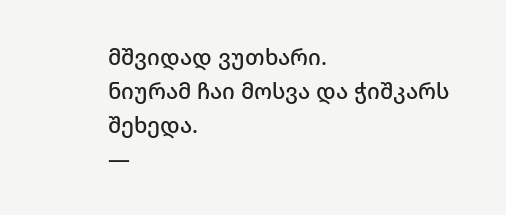მშვიდად ვუთხარი.
ნიურამ ჩაი მოსვა და ჭიშკარს შეხედა.
—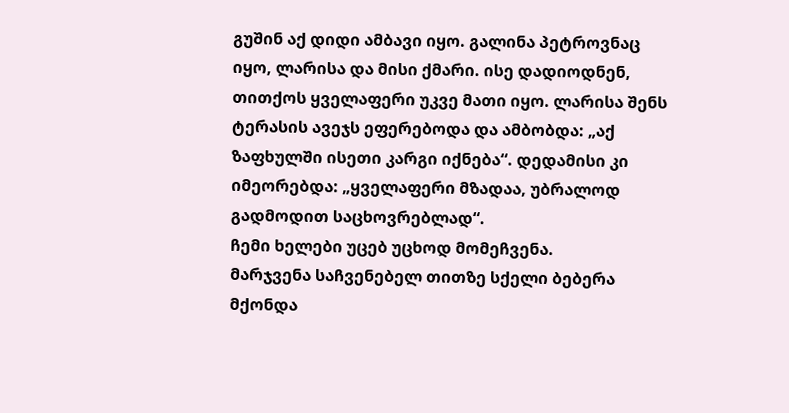გუშინ აქ დიდი ამბავი იყო. გალინა პეტროვნაც იყო, ლარისა და მისი ქმარი. ისე დადიოდნენ, თითქოს ყველაფერი უკვე მათი იყო. ლარისა შენს ტერასის ავეჯს ეფერებოდა და ამბობდა: „აქ ზაფხულში ისეთი კარგი იქნება“. დედამისი კი იმეორებდა: „ყველაფერი მზადაა, უბრალოდ გადმოდით საცხოვრებლად“.
ჩემი ხელები უცებ უცხოდ მომეჩვენა.
მარჯვენა საჩვენებელ თითზე სქელი ბებერა მქონდა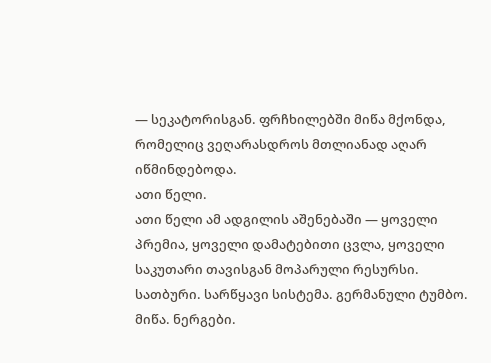— სეკატორისგან. ფრჩხილებში მიწა მქონდა, რომელიც ვეღარასდროს მთლიანად აღარ იწმინდებოდა.
ათი წელი.
ათი წელი ამ ადგილის აშენებაში — ყოველი პრემია, ყოველი დამატებითი ცვლა, ყოველი საკუთარი თავისგან მოპარული რესურსი.
სათბური. სარწყავი სისტემა. გერმანული ტუმბო. მიწა. ნერგები.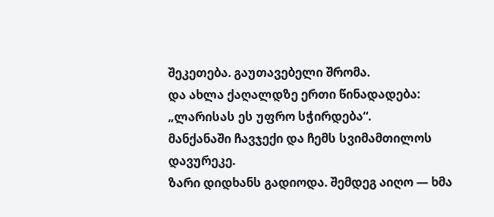შეკეთება. გაუთავებელი შრომა.
და ახლა ქაღალდზე ერთი წინადადება: „ლარისას ეს უფრო სჭირდება“.
მანქანაში ჩავჯექი და ჩემს სვიმამთილოს დავურეკე.
ზარი დიდხანს გადიოდა. შემდეგ აიღო — ხმა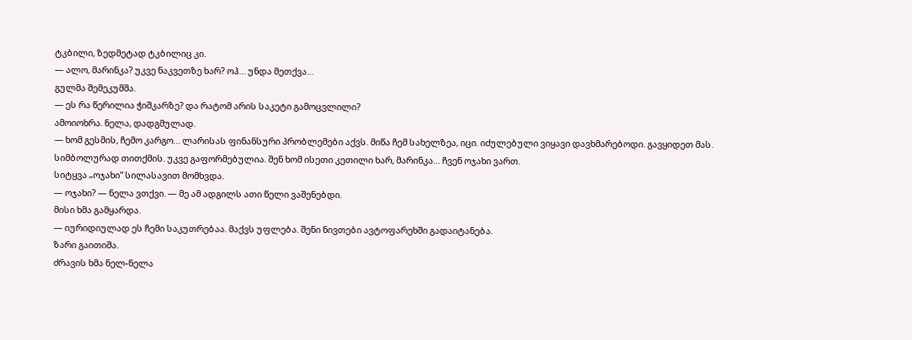ტკბილი, ზედმეტად ტკბილიც კი.
— ალო, მარინკა? უკვე ნაკვეთზე ხარ? ოჰ… უნდა მეთქვა…
გულმა შემეკუმშა.
— ეს რა წერილია ჭიშკარზე? და რატომ არის საკეტი გამოცვლილი?
ამოიოხრა. ნელა, დადგმულად.
— ხომ გესმის, ჩემო კარგო… ლარისას ფინანსური პრობლემები აქვს. მიწა ჩემ სახელზეა, იცი. იძულებული ვიყავი დავხმარებოდი. გავყიდეთ მას. სიმბოლურად თითქმის. უკვე გაფორმებულია. შენ ხომ ისეთი კეთილი ხარ, მარინკა… ჩვენ ოჯახი ვართ.
სიტყვა „ოჯახი“ სილასავით მომხვდა.
— ოჯახი? — ნელა ვთქვი. — მე ამ ადგილს ათი წელი ვაშენებდი.
მისი ხმა გამყარდა.
— იურიდიულად ეს ჩემი საკუთრებაა. მაქვს უფლება. შენი ნივთები ავტოფარეხში გადაიტანება.
ზარი გაითიშა.
ძრავის ხმა ნელ-ნელა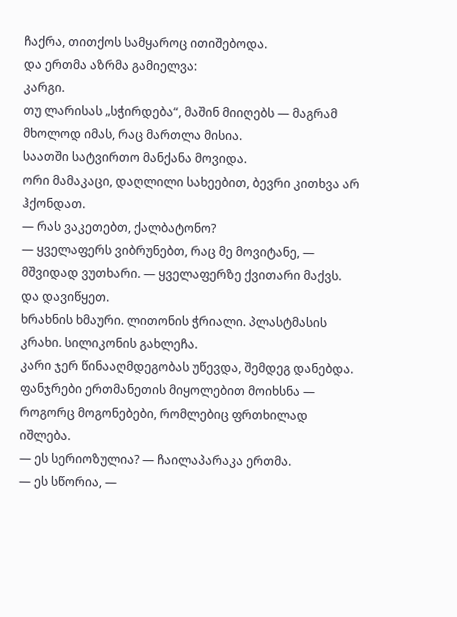ჩაქრა, თითქოს სამყაროც ითიშებოდა.
და ერთმა აზრმა გამიელვა:
კარგი.
თუ ლარისას „სჭირდება“, მაშინ მიიღებს — მაგრამ მხოლოდ იმას, რაც მართლა მისია.
საათში სატვირთო მანქანა მოვიდა.
ორი მამაკაცი, დაღლილი სახეებით, ბევრი კითხვა არ ჰქონდათ.
— რას ვაკეთებთ, ქალბატონო?
— ყველაფერს ვიბრუნებთ, რაც მე მოვიტანე, — მშვიდად ვუთხარი. — ყველაფერზე ქვითარი მაქვს.
და დავიწყეთ.
ხრახნის ხმაური. ლითონის ჭრიალი. პლასტმასის კრახი. სილიკონის გახლეჩა.
კარი ჯერ წინააღმდეგობას უწევდა, შემდეგ დანებდა.
ფანჯრები ერთმანეთის მიყოლებით მოიხსნა — როგორც მოგონებები, რომლებიც ფრთხილად იშლება.
— ეს სერიოზულია? — ჩაილაპარაკა ერთმა.
— ეს სწორია, —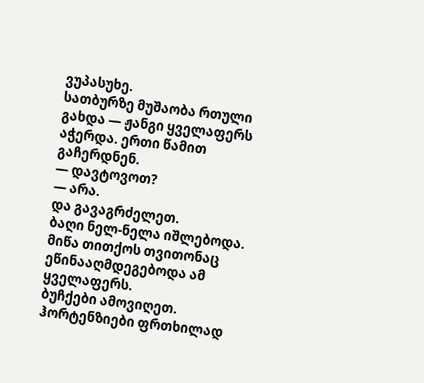ვუპასუხე.
სათბურზე მუშაობა რთული გახდა — ჟანგი ყველაფერს აჭერდა. ერთი წამით გაჩერდნენ.
— დავტოვოთ?
— არა.
და გავაგრძელეთ.
ბაღი ნელ-ნელა იშლებოდა. მიწა თითქოს თვითონაც ეწინააღმდეგებოდა ამ ყველაფერს.
ბუჩქები ამოვიღეთ. ჰორტენზიები ფრთხილად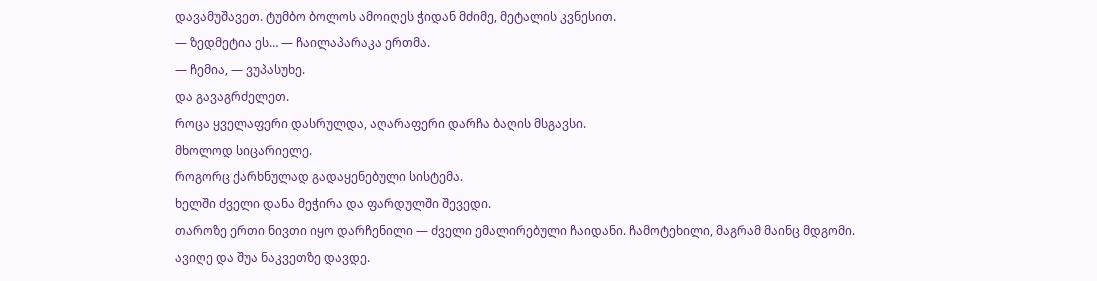დავამუშავეთ. ტუმბო ბოლოს ამოიღეს ჭიდან მძიმე, მეტალის კვნესით.
— ზედმეტია ეს… — ჩაილაპარაკა ერთმა.
— ჩემია, — ვუპასუხე.
და გავაგრძელეთ.
როცა ყველაფერი დასრულდა, აღარაფერი დარჩა ბაღის მსგავსი.
მხოლოდ სიცარიელე.
როგორც ქარხნულად გადაყენებული სისტემა.
ხელში ძველი დანა მეჭირა და ფარდულში შევედი.
თაროზე ერთი ნივთი იყო დარჩენილი — ძველი ემალირებული ჩაიდანი. ჩამოტეხილი, მაგრამ მაინც მდგომი.
ავიღე და შუა ნაკვეთზე დავდე.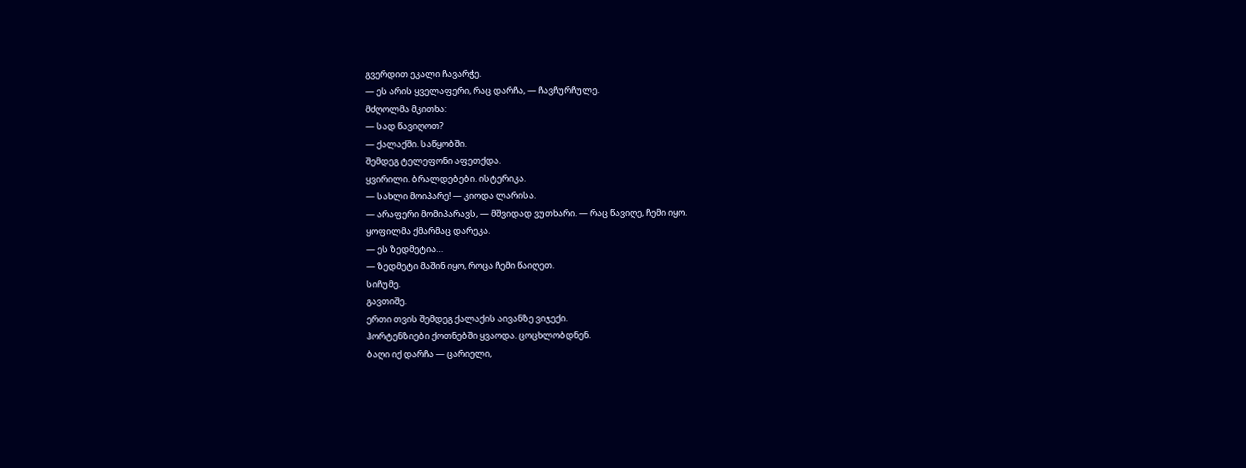გვერდით ეკალი ჩავარჭე.
— ეს არის ყველაფერი, რაც დარჩა, — ჩავჩურჩულე.
მძღოლმა მკითხა:
— სად წავიღოთ?
— ქალაქში. საწყობში.
შემდეგ ტელეფონი აფეთქდა.
ყვირილი. ბრალდებები. ისტერიკა.
— სახლი მოიპარე! — კიოდა ლარისა.
— არაფერი მომიპარავს, — მშვიდად ვუთხარი. — რაც წავიღე, ჩემი იყო.
ყოფილმა ქმარმაც დარეკა.
— ეს ზედმეტია…
— ზედმეტი მაშინ იყო, როცა ჩემი წაიღეთ.
სიჩუმე.
გავთიშე.
ერთი თვის შემდეგ ქალაქის აივანზე ვიჯექი.
ჰორტენზიები ქოთნებში ყვაოდა. ცოცხლობდნენ.
ბაღი იქ დარჩა — ცარიელი,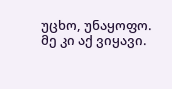უცხო, უნაყოფო.
მე კი აქ ვიყავი.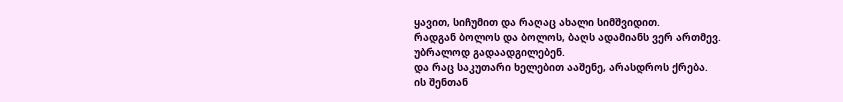ყავით, სიჩუმით და რაღაც ახალი სიმშვიდით.
რადგან ბოლოს და ბოლოს, ბაღს ადამიანს ვერ ართმევ.
უბრალოდ გადაადგილებენ.
და რაც საკუთარი ხელებით ააშენე, არასდროს ქრება.
ის შენთან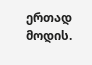ერთად მოდის.